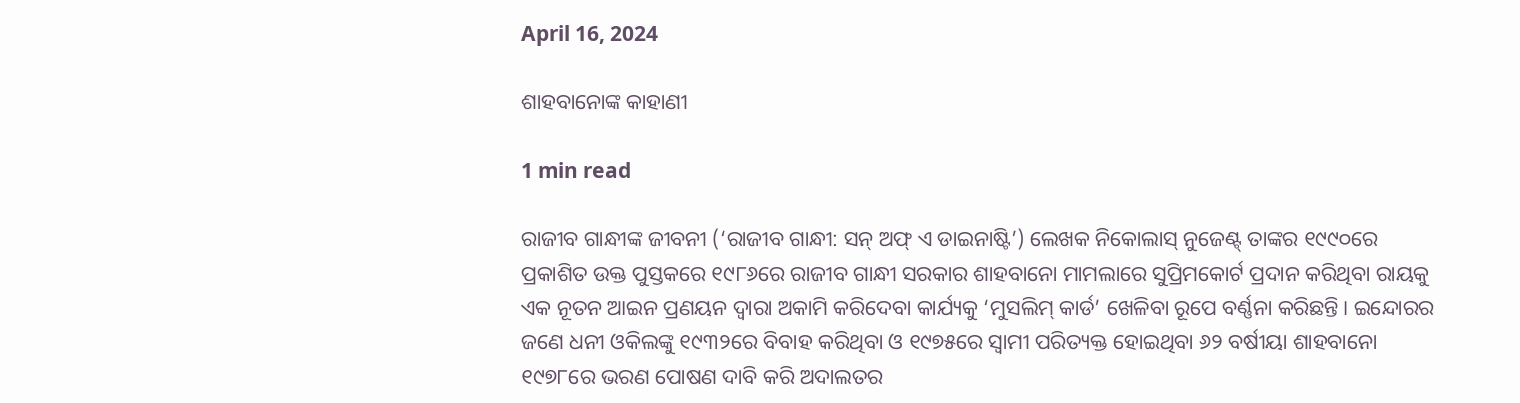April 16, 2024

ଶାହବାନୋଙ୍କ କାହାଣୀ

1 min read

ରାଜୀବ ଗାନ୍ଧୀଙ୍କ ଜୀବନୀ (‘ରାଜୀବ ଗାନ୍ଧୀ: ସନ୍‌ ଅଫ୍‌ ଏ ଡାଇନାଷ୍ଟି’) ଲେଖକ ନିକୋଲାସ୍‌ ନୁଜେଣ୍ଟ୍‌ ତାଙ୍କର ୧୯୯୦ରେ ପ୍ରକାଶିତ ଉକ୍ତ ପୁସ୍ତକରେ ୧୯୮୬ରେ ରାଜୀବ ଗାନ୍ଧୀ ସରକାର ଶାହବାନୋ ମାମଲାରେ ସୁପ୍ରିମକୋର୍ଟ ପ୍ରଦାନ କରିଥିବା ରାୟକୁ ଏକ ନୂତନ ଆଇନ ପ୍ରଣୟନ ଦ୍ବାରା ଅକାମି କରିଦେବା କାର୍ଯ୍ୟକୁ ‘ମୁସଲିମ୍‌ କାର୍ଡ’ ଖେଳିବା ରୂପେ ବର୍ଣ୍ଣନା କରିଛନ୍ତି। ଇନ୍ଦୋରର ଜଣେ ଧନୀ ଓକିଲଙ୍କୁ ୧୯୩୨ରେ ବିବାହ କରିଥିବା ଓ ୧୯୭୫ରେ ସ୍ବାମୀ ପରିତ୍ୟକ୍ତ ହୋଇଥିବା ୬୨ ବର୍ଷୀୟା ଶାହବାନୋ ୧୯୭୮ରେ ଭରଣ ପୋଷଣ ଦାବି କରି ଅଦାଲତର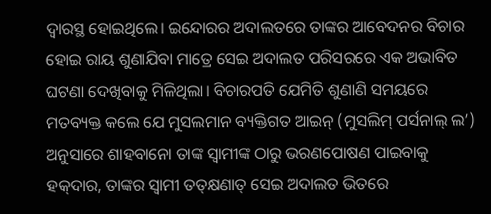ଦ୍ବାରସ୍ଥ ହୋଇଥିଲେ। ଇନ୍ଦୋରର ଅଦାଲତରେ ତାଙ୍କର ଆବେଦନର ବିଚାର ହୋଇ ରାୟ ଶୁଣାଯିବା ମାତ୍ରେ ସେଇ ଅଦାଲତ ପରିସରରେ ଏକ ଅଭାବିତ ଘଟଣା ଦେଖିବାକୁ ମିଳିଥିଲା। ବିଚାରପତି ଯେମିତି ଶୁଣାଣି ସମୟରେ ମତବ୍ୟକ୍ତ କଲେ ଯେ ମୁସଲମାନ ବ୍ୟକ୍ତିଗତ ଆଇନ୍‌ (ମୁସଲିମ୍‌ ପର୍ସନାଲ୍‌ ଲ’) ଅନୁସାରେ ଶାହବାନୋ ତାଙ୍କ ସ୍ବାମୀଙ୍କ ଠାରୁ ଭରଣପୋଷଣ ପାଇବାକୁ ହକ୍‌ଦାର, ତାଙ୍କର ସ୍ବାମୀ ତତ୍‌କ୍ଷଣାତ୍‌ ସେଇ ଅଦାଲତ ଭିତରେ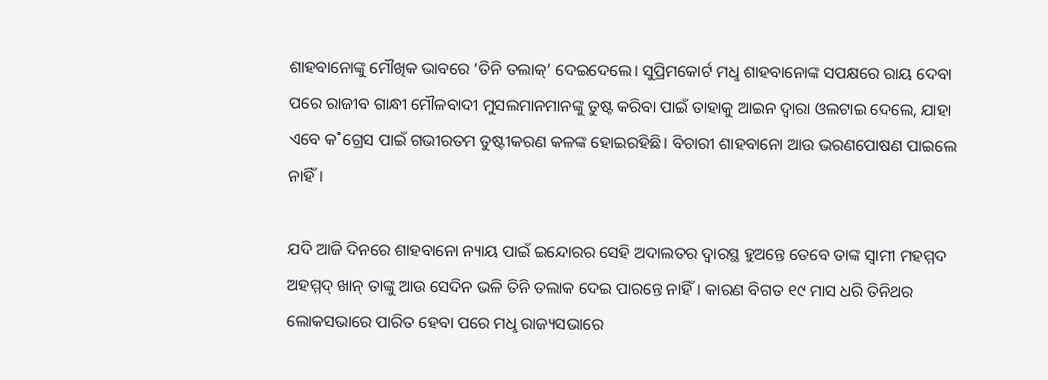ଶାହବାନୋଙ୍କୁ ମୌଖିକ ଭାବରେ ‘ତିନି ତଲାକ୍‌’ ଦେଇଦେଲେ। ସୁପ୍ରିମକୋର୍ଟ ମଧୢ ଶାହବାନୋଙ୍କ ସପକ୍ଷରେ ରାୟ ଦେବା ପରେ ରାଜୀବ ଗାନ୍ଧୀ ମୌଳବାଦୀ ମୁସଲମାନମାନଙ୍କୁ ତୁଷ୍ଟ କରିବା ପାଇଁ ତାହାକୁ ଆଇନ ଦ୍ବାରା ଓଲଟାଇ ଦେଲେ, ଯାହା ଏବେ କ˚ଗ୍ରେସ ପାଇଁ ଗଭୀରତମ ତୁଷ୍ଟୀକରଣ କଳଙ୍କ ହୋଇରହିଛି। ବିଚାରୀ ଶାହବାନୋ ଆଉ ଭରଣପୋଷଣ ପାଇଲେ ନାହିଁ।

ଯଦି ଆଜି ଦିନରେ ଶାହବାନୋ ନ୍ୟାୟ ପାଇଁ ଇନ୍ଦୋରର ସେହି ଅଦାଲତର ଦ୍ବାରସ୍ଥ ହୁଅନ୍ତେ ତେବେ ତାଙ୍କ ସ୍ବାମୀ ମହମ୍ମଦ ଅହମ୍ମଦ୍‌ ଖାନ୍‌ ତାଙ୍କୁ ଆଉ ସେଦିନ ଭଳି ତିନି ତଲାକ ଦେଇ ପାରନ୍ତେ ନାହିଁ। କାରଣ ବିଗତ ୧୯ ମାସ ଧରି ତିନିଥର ଲୋକସଭାରେ ପାରିତ ହେବା ପରେ ମଧୢ ରାଜ୍ୟସଭାରେ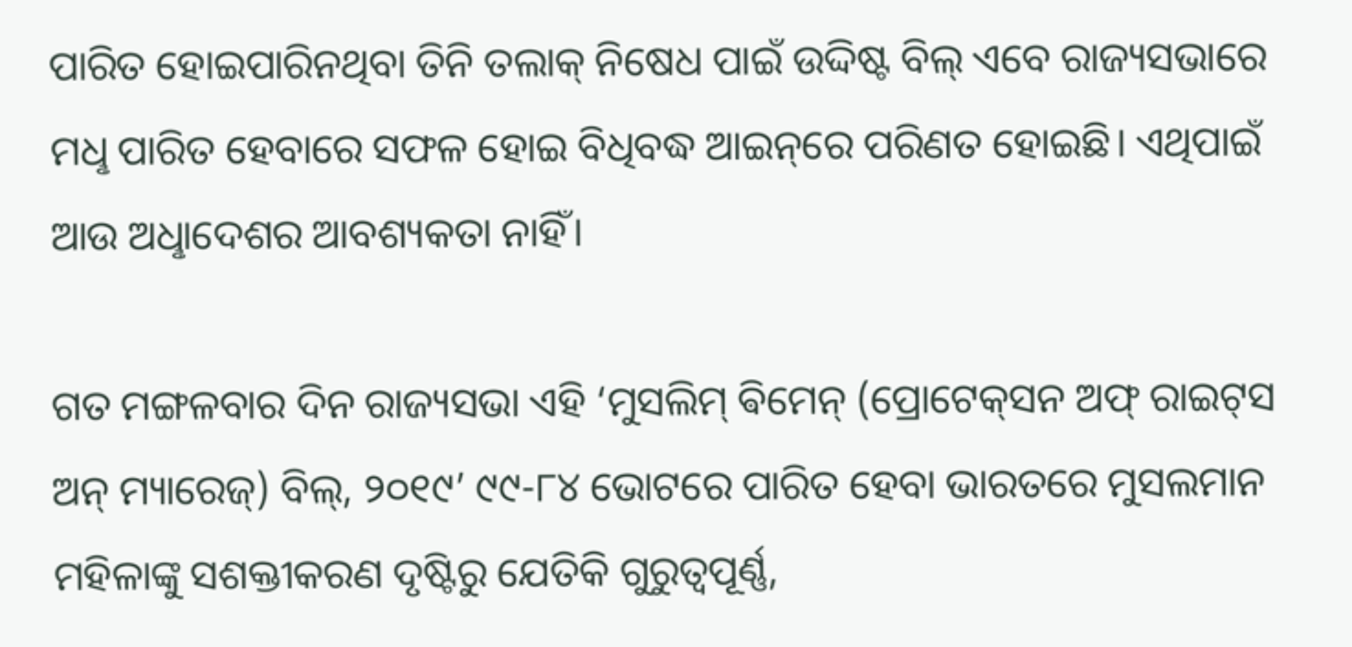ପାରିତ ହୋଇପାରିନଥିବା ତିନି ତଲାକ୍‌ ନିଷେଧ ପାଇଁ ଉଦ୍ଦିଷ୍ଟ ବିଲ୍‌ ଏବେ ରାଜ୍ୟସଭାରେ ମଧୢ ପାରିତ ହେବାରେ ସଫଳ ହୋଇ ବିଧିବଦ୍ଧ ଆଇନ୍‌ରେ ପରିଣତ ହୋଇଛି। ଏଥିପାଇଁ ଆଉ ଅଧୢାଦେଶର ଆବଶ୍ୟକତା ନାହିଁ।

ଗତ ମଙ୍ଗଳବାର ଦିନ ରାଜ୍ୟସଭା ଏହି ‘ମୁସଲିମ୍‌ ଵିମେନ୍‌ (ପ୍ରୋଟେକ୍‌ସନ ଅଫ୍‌ ରାଇଟ୍‌ସ ଅନ୍‌ ମ୍ୟାରେଜ୍‌) ବିଲ୍‌, ୨୦୧୯’ ୯୯-୮୪ ଭୋଟରେ ପାରିତ ହେବା ଭାରତରେ ମୁସଲମାନ ମହିଳାଙ୍କୁ ସଶକ୍ତୀକରଣ ଦୃଷ୍ଟିରୁ ଯେତିକି ଗୁରୁତ୍ବପୂର୍ଣ୍ଣ,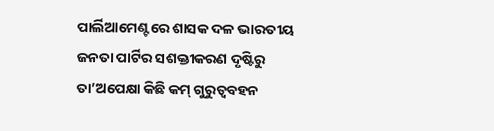ପାର୍ଲିଆମେଣ୍ଟରେ ଶାସକ ଦଳ ଭାରତୀୟ ଜନତା ପାର୍ଟିର ସଶକ୍ତୀକରଣ ଦୃଷ୍ଟିରୁ ତା’ଅପେକ୍ଷା କିଛି କମ୍‌ ଗୁରୁତ୍ବବହନ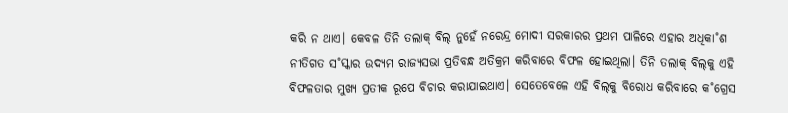କରି ନ ଥାଏ। କେବଳ ତିନି ତଲାକ୍‌ ବିଲ୍‌ ନୁହେଁ ନରେନ୍ଦ୍ର ମୋଦୀ ସରକାରର ପ୍ରଥମ ପାଳିରେ ଏହାର ଅଧିକା˚ଶ ନୀତିଗତ ସ˚ସ୍କାର ଉଦ୍ୟମ ରାଜ୍ୟସଭା ପ୍ରତିବନ୍ଧ ଅତିକ୍ରମ କରିବାରେ ବିଫଳ ହୋଇଥିଲା। ତିନି ତଲାକ୍‌ ବିଲ୍‌କୁ ଏହି ବିଫଳତାର ମୁଖ୍ୟ ପ୍ରତୀକ ରୂପେ ବିଚାର କରାଯାଇଥାଏ। ସେତେବେଳେ ଏହି ବିଲ୍‌କୁ ବିରୋଧ କରିବାରେ କ˚ଗ୍ରେସ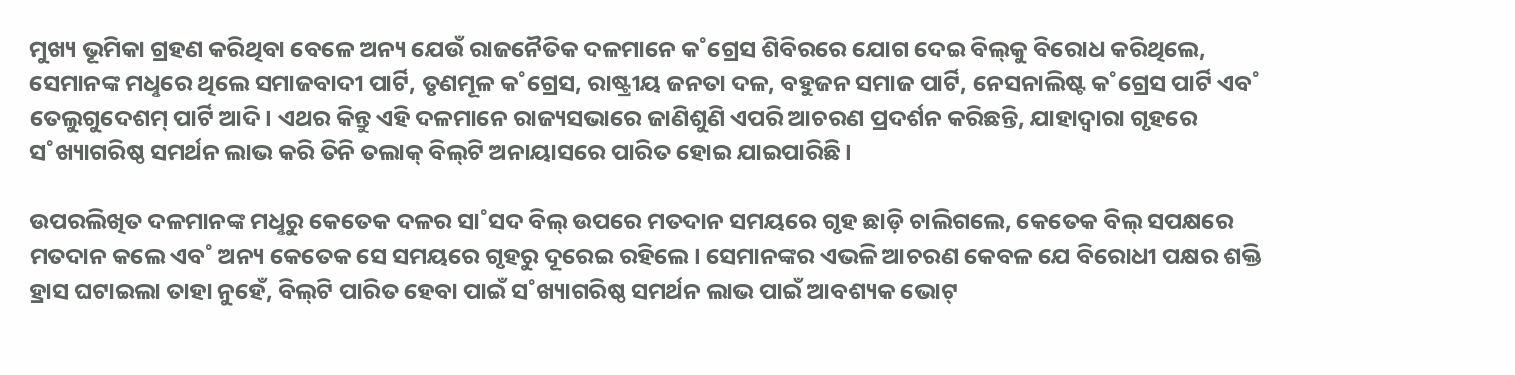ମୁଖ୍ୟ ଭୂମିକା ଗ୍ରହଣ କରିଥିବା ବେଳେ ଅନ୍ୟ ଯେଉଁ ରାଜନୈତିକ ଦଳମାନେ କ˚ଗ୍ରେସ ଶିବିରରେ ଯୋଗ ଦେଇ ବିଲ୍‌କୁ ବିରୋଧ କରିଥିଲେ, ସେମାନଙ୍କ ମଧୢରେ ଥିଲେ ସମାଜବାଦୀ ପାର୍ଟି, ତୃଣମୂଳ କ˚ଗ୍ରେସ, ରାଷ୍ଟ୍ରୀୟ ଜନତା ଦଳ, ବହୁଜନ ସମାଜ ପାର୍ଟି, ନେସନାଲିଷ୍ଟ କ˚ଗ୍ରେସ ପାର୍ଟି ଏବ˚ ତେଲୁଗୁଦେଶମ୍‌ ପାର୍ଟି ଆଦି। ଏଥର କିନ୍ତୁ ଏହି ଦଳମାନେ ରାଜ୍ୟସଭାରେ ଜାଣିଶୁଣି ଏପରି ଆଚରଣ ପ୍ରଦର୍ଶନ କରିଛନ୍ତି, ଯାହାଦ୍ବାରା ଗୃହରେ ସ˚ଖ୍ୟାଗରିଷ୍ଠ ସମର୍ଥନ ଲାଭ କରି ତିନି ତଲାକ୍‌ ବିଲ୍‌ଟି ଅନାୟାସରେ ପାରିତ ହୋଇ ଯାଇପାରିଛି।

ଉପରଲିଖିତ ଦଳମାନଙ୍କ ମଧୢରୁ କେତେକ ଦଳର ସା˚ସଦ ବିଲ୍‌ ଉପରେ ମତଦାନ ସମୟରେ ଗୃହ ଛାଡ଼ି ଚାଲିଗଲେ, କେତେକ ବିଲ୍‌ ସପକ୍ଷରେ ମତଦାନ କଲେ ଏବ˚ ଅନ୍ୟ କେତେକ ସେ ସମୟରେ ଗୃହରୁ ଦୂରେଇ ରହିଲେ। ସେମାନଙ୍କର ଏଭଳି ଆଚରଣ କେବଳ ଯେ ବିରୋଧୀ ପକ୍ଷର ଶକ୍ତି ହ୍ରାସ ଘଟାଇଲା ତାହା ନୁହେଁ, ବିଲ୍‌ଟି ପାରିତ ହେବା ପାଇଁ ସ˚ଖ୍ୟାଗରିଷ୍ଠ ସମର୍ଥନ ଲାଭ ପାଇଁ ଆବଶ୍ୟକ ଭୋଟ୍‌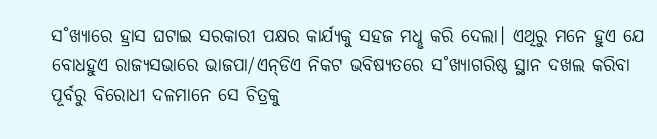ସ˚ଖ୍ୟାରେ ହ୍ରାସ ଘଟାଇ ସରକାରୀ ପକ୍ଷର କାର୍ଯ୍ୟକୁ ସହଜ ମଧୢ କରି ଦେଲା। ଏଥିରୁ ମନେ ହୁଏ ଯେ ବୋଧହୁଏ ରାଜ୍ୟସଭାରେ ଭାଜପା/ଏନ୍‌ଡିଏ ନିକଟ ଭବିଷ୍ୟତରେ ସ˚ଖ୍ୟାଗରିଷ୍ଠ ସ୍ଥାନ ଦଖଲ କରିବା ପୂର୍ବରୁ ବିରୋଧୀ ଦଳମାନେ ସେ ଚିତ୍ରକୁ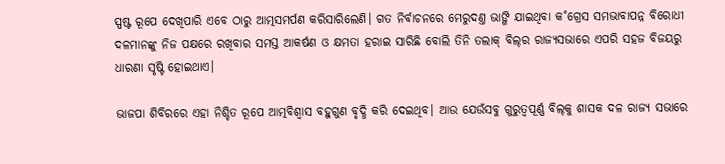ସ୍ପଷ୍ଟ ରୂପେ ଦେଖିପାରି ଏବେ ଠାରୁ ଆତ୍ମସମର୍ପଣ କରିସାରିଲେଣି। ଗତ ନିର୍ବାଚନରେ ମେରୁଦଣ୍ତ ଭାଙ୍ଗି ଯାଇଥିବା କ˚ଗ୍ରେସ ସମଭାବାପନ୍ନ ବିରୋଧୀ ଦଳମାନଙ୍କୁ ନିଜ ପକ୍ଷରେ ରଖିବାର ସମସ୍ତ ଆକର୍ଷଣ ଓ କ୍ଷମତା ହରାଇ ସାରିଛି ବୋଲି ତିନି ତଲାକ୍‌ ବିଲ୍‌ର ରାଜ୍ୟସଭାରେ ଏପରି ସହଜ ବିଜୟରୁ ଧାରଣା ସୃଷ୍ଟି ହୋଇଥାଏ।

ଭାଜପା ଶିବିରରେ ଏହା ନିଶ୍ଚିତ ରୂପେ ଆତ୍ମବିଶ୍ବାସ ବହୁଗୁଣ ବୃଦ୍ଧି କରି ଦେଇଥିବ। ଆଉ ଯେଉଁସବୁ ଗୁରୁତ୍ବପୂର୍ଣ୍ଣ ବିଲ୍‌କୁ ଶାସକ ଦଳ ରାଜ୍ୟ ସଭାରେ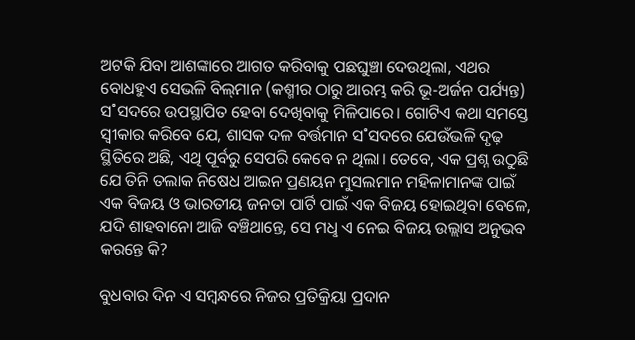ଅଟକି ଯିବା ଆଶଙ୍କାରେ ଆଗତ କରିବାକୁ ପଛଘୁଞ୍ଚା ଦେଉଥିଲା, ଏଥର ବୋଧହୁଏ ସେଭଳି ବିଲ୍‌ମାନ (କଶ୍ମୀର ଠାରୁ ଆରମ୍ଭ କରି ଭୂ-ଅର୍ଜନ ପର୍ଯ୍ୟନ୍ତ) ସ˚ସଦରେ ଉପସ୍ଥାପିତ ହେବା ଦେଖିବାକୁ ମିଳିପାରେ। ଗୋଟିଏ କଥା ସମସ୍ତେ ସ୍ବୀକାର କରିବେ ଯେ, ଶାସକ ଦଳ ବର୍ତ୍ତମାନ ସ˚ସଦରେ ଯେଉଁଭଳି ଦୃଢ଼ ସ୍ଥିତିରେ ଅଛି, ଏଥି ପୂର୍ବରୁ ସେପରି କେବେ ନ ଥିଲା। ତେବେ, ଏକ ପ୍ରଶ୍ନ ଉଠୁଛି ଯେ ତିନି ତଲାକ ନିଷେଧ ଆଇନ ପ୍ରଣୟନ ମୁସଲମାନ ମହିଳାମାନଙ୍କ ପାଇଁ ଏକ ବିଜୟ ଓ ଭାରତୀୟ ଜନତା ପାର୍ଟି ପାଇଁ ଏକ ବିଜୟ ହୋଇଥିବା ବେଳେ, ଯଦି ଶାହବାନୋ ଆଜି ବଞ୍ଚିଥାନ୍ତେ, ସେ ମଧୢ ଏ ନେଇ ବିଜୟ ଉଲ୍ଲାସ ଅନୁଭବ କରନ୍ତେ କି?

ବୁଧବାର ଦିନ ଏ ସମ୍ବନ୍ଧରେ ନିଜର ପ୍ରତିକ୍ରିୟା ପ୍ରଦାନ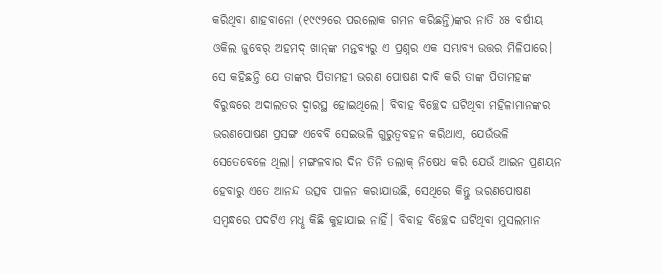କରିଥିବା ଶାହବାନୋ (୧୯୯୨ରେ ପରଲୋକ ଗମନ କରିଛନ୍ତି)ଙ୍କର ନାତି ୪୫ ବର୍ଷୀୟ ଓକିଲ ଜୁବେର‌୍‌ ଅହମଦ୍‌ ଖାନ୍‌ଙ୍କ ମନ୍ତବ୍ୟରୁ ଏ ପ୍ରଶ୍ନର ଏକ ସମ୍ଭାବ୍ୟ ଉତ୍ତର ମିଳିପାରେ। ସେ କହିଛନ୍ତି ଯେ ତାଙ୍କର ପିତାମହୀ ଭରଣ ପୋଷଣ ଦାବି କରି ତାଙ୍କ ପିତାମହଙ୍କ ବିରୁଦ୍ଧରେ ଅଦାଲତର ଦ୍ବାରସ୍ଥ ହୋଇଥିଲେ। ବିବାହ ବିଚ୍ଛେଦ ଘଟିଥିବା ମହିଳାମାନଙ୍କର ଭରଣପୋଷଣ ପ୍ରସଙ୍ଗ ଏବେବି ସେଇଭଳି ଗୁରୁତ୍ବବହନ କରିଥାଏ, ଯେଉଁଭଳି ସେତେବେଳେ ଥିଲା। ମଙ୍ଗଳବାର ଦିନ ତିନି ତଲାକ୍‌ ନିଷେଧ କରି ଯେଉଁ ଆଇନ ପ୍ରଣୟନ ହେବାରୁ ଏତେ ଆନନ୍ଦ ଉତ୍ସବ ପାଳନ କରାଯାଉଛି, ସେଥିରେ କିନ୍ତୁ ଭରଣପୋଷଣ ସମ୍ବନ୍ଧରେ ପଦଟିଏ ମଧୢ କିଛି କୁହାଯାଇ ନାହିଁ। ବିବାହ ବିଚ୍ଛେଦ ଘଟିଥିବା ମୁସଲମାନ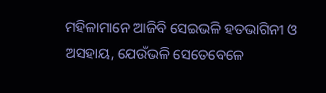ମହିଳାମାନେ ଆଜିବି ସେଇଭଳି ହତଭାଗିନୀ ଓ ଅସହାୟ, ଯେଉଁଭଳି ସେତେବେଳେ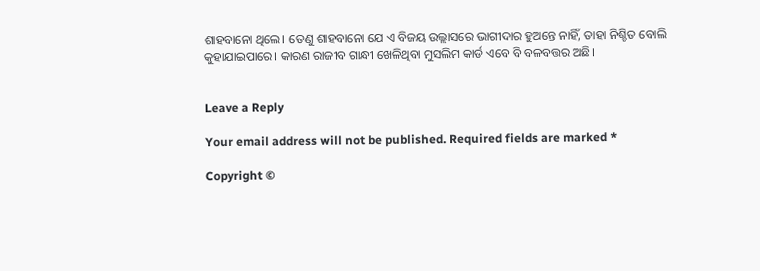ଶାହବାନୋ ଥିଲେ। ତେଣୁ ଶାହବାନୋ ଯେ ଏ ବିଜୟ ଉଲ୍ଲାସରେ ଭାଗୀଦାର ହୁଅନ୍ତେ ନାହିଁ, ତାହା ନିଶ୍ଚିତ ବୋଲି କୁହାଯାଇପାରେ। କାରଣ ରାଜୀବ ଗାନ୍ଧୀ ଖେଳିଥିବା ମୁସଲିମ କାର୍ଡ ଏବେ ବି ବଳବତ୍ତର ଅଛି।


Leave a Reply

Your email address will not be published. Required fields are marked *

Copyright ©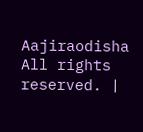Aajiraodisha All rights reserved. |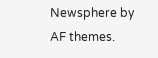Newsphere by AF themes.